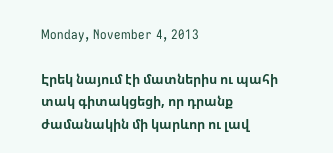Monday, November 4, 2013

Էրեկ նայում էի մատներիս ու պահի տակ գիտակցեցի, որ դրանք ժամանակին մի կարևոր ու լավ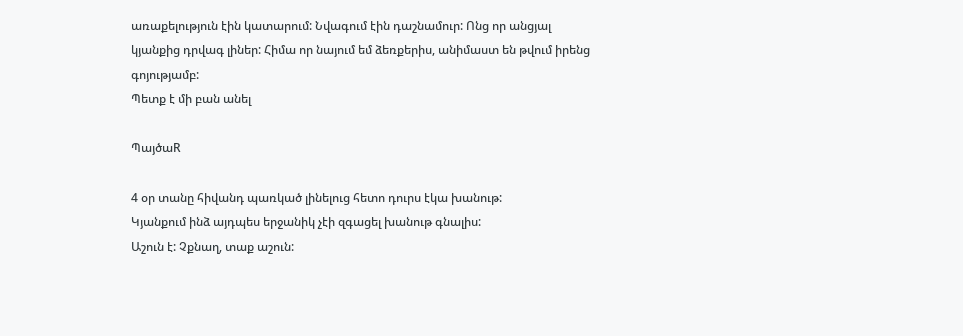առաքելություն էին կատարում: Նվագում էին դաշնամուր: Ոնց որ անցյալ կյանքից դրվագ լիներ: Հիմա որ նայում եմ ձեռքերիս, անիմաստ են թվում իրենց գոյությամբ:
Պետք է մի բան անել

ՊայծաR

4 օր տանը հիվանդ պառկած լինելուց հետո դուրս էկա խանութ:
Կյանքում ինձ այդպես երջանիկ չէի զգացել խանութ գնալիս:
Աշուն է: Չքնաղ, տաք աշուն: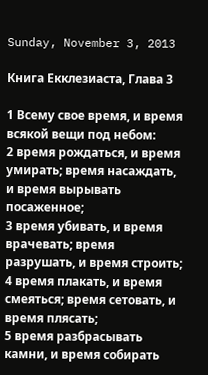Sunday, November 3, 2013

Книга Екклезиаста, Глава 3

1 Всему свое время, и время всякой вещи под небом:
2 время рождаться, и время умирать; время насаждать, и время вырывать посаженное;
3 время убивать, и время врачевать; время разрушать, и время строить;
4 время плакать, и время смеяться; время сетовать, и время плясать;
5 время разбрасывать камни, и время собирать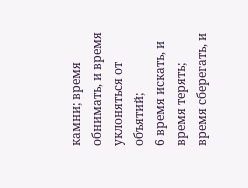камни; время обнимать, и время уклоняться от объятий;
6 время искать, и время терять; время сберегать, и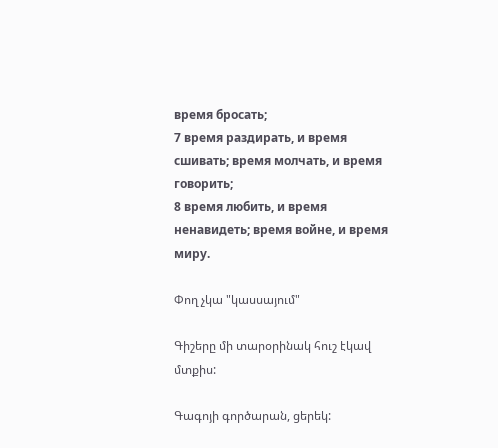время бросать;
7 время раздирать, и время сшивать; время молчать, и время говорить;
8 время любить, и время ненавидеть; время войне, и время миру.

Փող չկա "կասսայում"

Գիշերը մի տարօրինակ հուշ էկավ մտքիս:

Գագոյի գործարան, ցերեկ: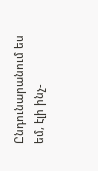Ընդունարանում ես եմ, էլի ինչ-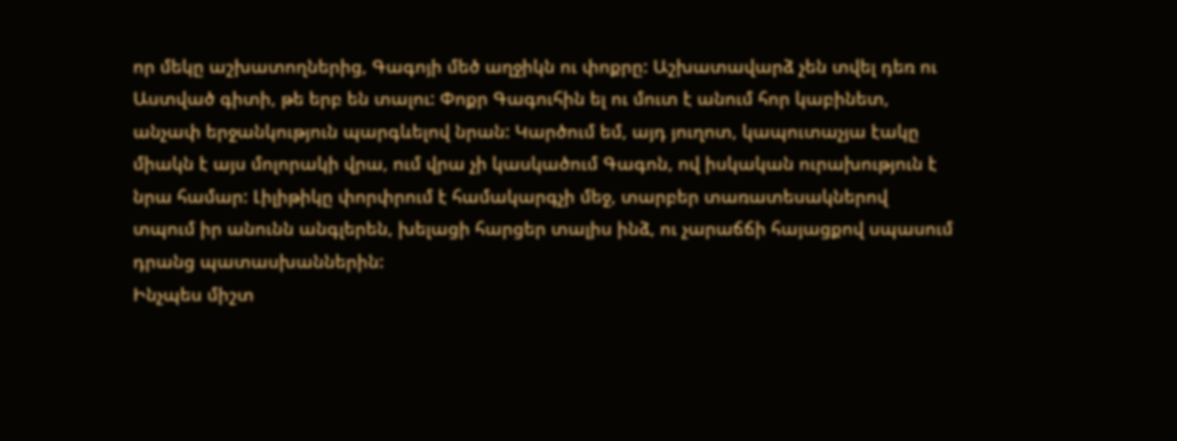որ մեկը աշխատողներից, Գագոյի մեծ աղջիկն ու փոքրը: Աշխատավարձ չեն տվել դեռ ու Աստված գիտի, թե երբ են տալու: Փոքր Գագուհին ել ու մուտ է անում հոր կաբինետ, անչափ երջանկություն պարգևելով նրան: Կարծում եմ, այդ յուղոտ, կապուտաչյա էակը միակն է այս մոլորակի վրա, ում վրա չի կասկածում Գագոն, ով իսկական ուրախություն է նրա համար: Լիլիթիկը փորփրում է համակարգչի մեջ, տարբեր տառատեսակներով տպում իր անունն անգլերեն, խելացի հարցեր տալիս ինձ, ու չարաճճի հայացքով սպասում դրանց պատասխաններին:
Ինչպես միշտ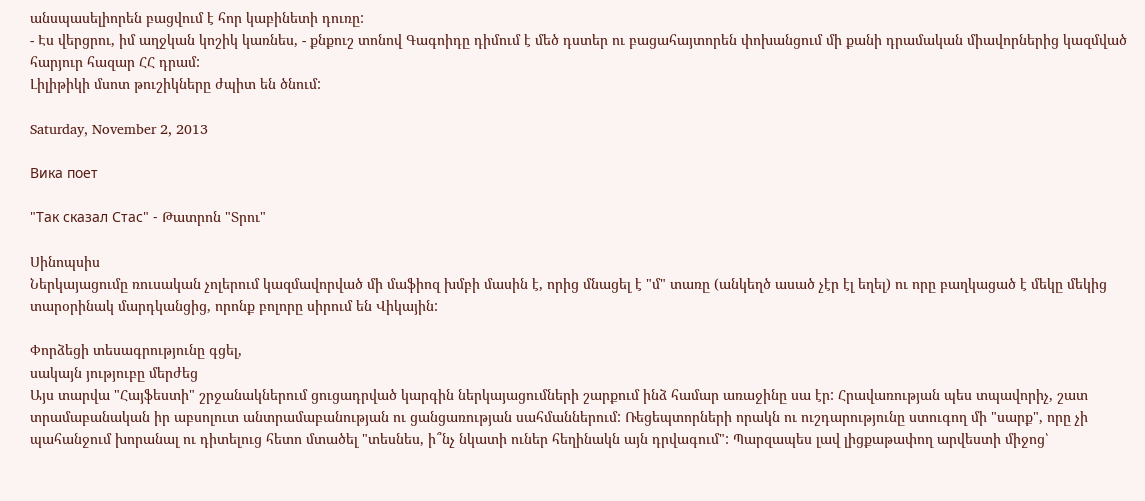անսպասելիորեն բացվում է հոր կաբինետի դուռը:
- Էս վերցրու, իմ աղջկան կոշիկ կառնես, - քնքուշ տոնով Գագոիդը դիմում է մեծ դստեր ու բացահայտորեն փոխանցում մի քանի դրամական միավորներից կազմված հարյուր հազար ՀՀ դրամ:
Լիլիթիկի մսոտ թուշիկները ժպիտ են ծնում:

Saturday, November 2, 2013

Вика поет

"Так сказал Стас" - Թատրոն "Տրու"

Սինոպսիս
Ներկայացումը ռուսական չոլերում կազմավորված մի մաֆիոզ խմբի մասին է, որից մնացել է "մ" տառը (անկեղծ ասած չէր էլ եղել) ու որը բաղկացած է մեկը մեկից տարօրինակ մարդկանցից, որոնք բոլորը սիրում են Վիկային:

Փորձեցի տեսագրությունը գցել,
սակայն յություբը մերժեց
Այս տարվա "Հայֆեստի" շրջանակներում ցուցադրված կարգին ներկայացումների շարքում ինձ համար առաջինը սա էր: Հրավառության պես տպավորիչ, շատ տրամաբանական իր աբսոլուտ անտրամաբանության ու ցանցառության սահմաններում: Ռեցեպտորների որակն ու ուշդարությունը ստուգող մի "սարք", որը չի պահանջում խորանալ ու դիտելուց հետո մտածել "տեսնես, ի՞նչ նկատի ուներ հեղինակն այն դրվագում": Պարզապես լավ լիցքաթափող արվեստի միջոց՝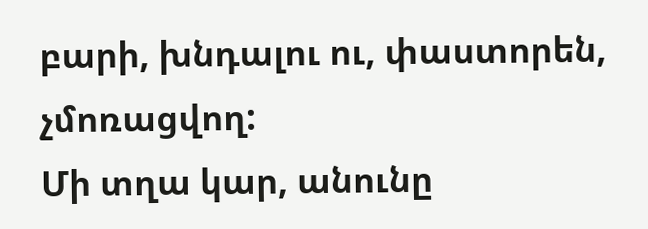բարի, խնդալու ու, փաստորեն, չմոռացվող:
Մի տղա կար, անունը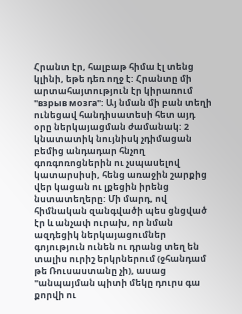Հրանտ էր, հալբաթ հիմա էլ տենց կլինի, եթե դեռ ողջ է: Հրանտը մի արտահայտություն էր կիրառում "взрыв мозга": Այ նման մի բան տեղի ունեցավ հանդիսատեսի հետ այդ օրը ներկայացման ժամանակ: 2 կնատատիկ նույնիսկ չդիմացան բեմից անդադար հնչող գոռգոռոցներին ու չսպասելով կատարսիսի, հենց առաջին շարքից վեր կացան ու լքեցին իրենց նստատեղերը: Մի մարդ, ով հիմնական զանգվածի պես ցնցված էր և անչափ ուրախ, որ նման ազդեցիկ ներկայացումներ գոյություն ունեն ու դրանց տեղ են տալիս ուրիշ երկրներում (ջհանդամ թե Ռուսաստանը չի), ասաց "անպայման պիտի մեկը դուրս գա քորվի ու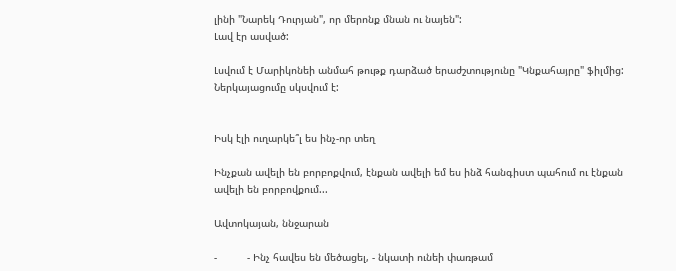լինի "Նարեկ Դուրյան", որ մերոնք մնան ու նայեն":
Լավ էր ասված:

Լսվում է Մարիկոնեի անմահ թութք դարձած երաժշտությունը "Կնքահայրը" ֆիլմից:
Ներկայացումը սկսվում է:


Իսկ էլի ուղարկե՞լ ես ինչ-որ տեղ

Ինչքան ավելի են բորբոքվում, էնքան ավելի եմ ես ինձ հանգիստ պահում ու էնքան ավելի են բորբովքում...

Ավտոկայան, ննջարան

-          - Ինչ հավես են մեծացել, - նկատի ունեի փառթամ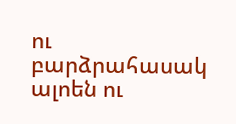ու բարձրահասակ ալոեն ու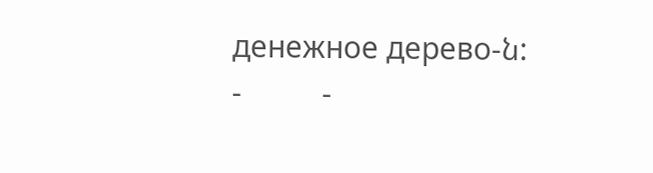денежное дерево-ն:
-          -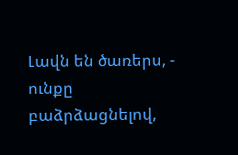Լավն են ծառերս, - ունքը բաձրձացնելով,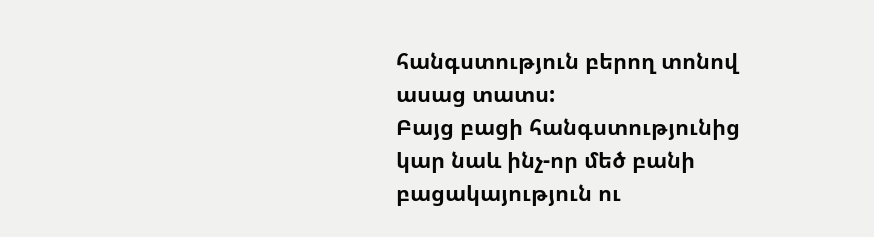հանգստություն բերող տոնով ասաց տատս:
Բայց բացի հանգստությունից կար նաև ինչ-որ մեծ բանի բացակայություն ու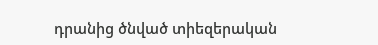դրանից ծնված տիեզերական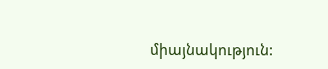միայնակություն: